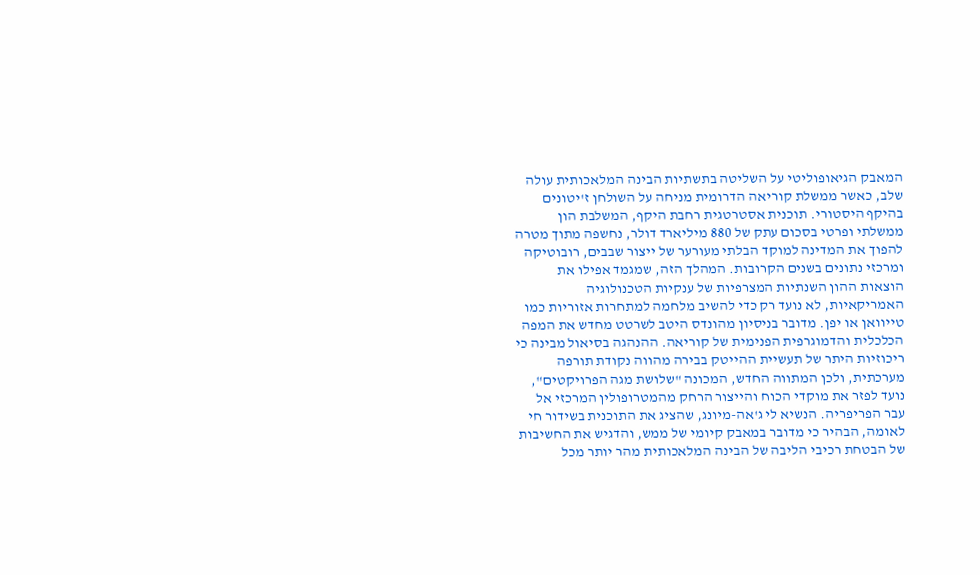המאבק הגיאופוליטי על השליטה בתשתיות הבינה המלאכותית עולה שלב, כאשר ממשלת קוריאה הדרומית מניחה על השולחן ז'יטונים בהיקף היסטורי. תוכנית אסטרטגית רחבת היקף, המשלבת הון ממשלתי ופרטי בסכום עתק של 880 מיליארד דולר, נחשפה מתוך מטרה להפוך את המדינה למוקד הבלתי מעורער של ייצור שבבים, רובוטיקה ומרכזי נתונים בשנים הקרובות. המהלך הזה, שמגמד אפילו את הוצאות ההון השנתיות המצרפיות של ענקיות הטכנולוגיה האמריקאיות, לא נועד רק כדי להשיב מלחמה למתחרות אזוריות כמו טייוואן או יפן. מדובר בניסיון מהונדס היטב לשרטט מחדש את המפה הכלכלית והדמוגרפית הפנימית של קוריאה. ההנהגה בסיאול מבינה כי ריכוזיות היתר של תעשיית ההייטק בבירה מהווה נקודת תורפה מערכתית, ולכן המתווה החדש, המכונה "שלושת מגה הפרויקטים", נועד לפזר את מוקדי הכוח והייצור הרחק מהמטרופולין המרכזי אל עבר הפריפריה. הנשיא לי ג'אה-מיונג, שהציג את התוכנית בשידור חי לאומה, הבהיר כי מדובר במאבק קיומי של ממש, והדגיש את החשיבות של הבטחת רכיבי הליבה של הבינה המלאכותית מהר יותר מכל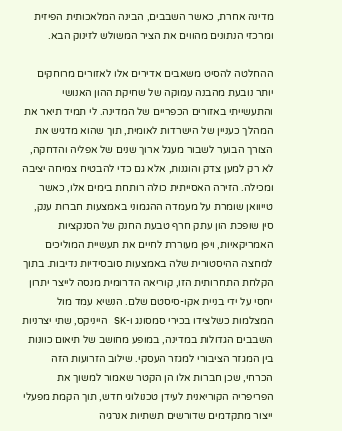מדינה אחרת, כאשר השבבים, הבינה המלאכותית הפיזית ומרכזי הנתונים מהווים את הציר המשולש לזינוק הבא.

ההחלטה להסיט משאבים אדירים אלו לאזורים מרוחקים יותר נובעת מהבנה עמוקה של שחיקת ההון האנושי והתעשייתי באזורים הכפריים של המדינה. לי תמיד תיאר את המהלך כעניין של הישרדות לאומית, תוך שהוא מדגיש את הצורך הבוער לשבור מעגל ארוך שנים של אפליה והדחקה, לא רק למען צדק והוגנות, אלא גם כדי להבטיח צמיחה יציבה ומכילה. הזירה האסייתית כולה רותחת בימים אלו, כאשר טייוואן שומרת על מעמדה ההגמוני באמצעות חברות ענק, סין שופכת הון עתק חרף טבעת החנק של הסנקציות האמריקאיות, ויפן מעוררת לחיים את תעשיית המוליכים למחצה ההיסטורית שלה באמצעות סובסידיות נדיבות. בתוך הקלחת התחרותית הזו, קוריאה הדרומית מנסה לייצר יתרון יחסי על ידי בניית אקו-סיסטם שלם. הנשיא עמד מול המצלמות כשלצידו בכירי סמסונג ו-SK הייניקס, שתי יצרניות השבבים הגדולות במדינה, במופע מחושב של תיאום כוונות בין המגזר הציבורי למגזר העסקי. שילוב הזרועות הזה הכרחי, שכן חברות אלו הן הקטר שאמור למשוך את הפריפריה הקוריאנית לעידן טכנולוגי חדש, תוך הקמת מפעלי ייצור מתקדמים שדורשים תשתיות אנרגיה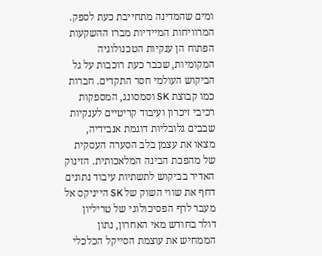ומים שהמדינה מתחייבת כעת לספק.
המרוויחות המיידיות מברז ההשקעות הפתוח הן ענקיות הטכנולוגיה המקומיות, שכבר כעת רוכבות על גל הביקוש העולמי חסר התקדים. חברות כמו קבוצת SK וסמסונג, המספקות רכיבי זיכרון ועיבוד קריטיים לענקיות שבבים גלובליות דוגמת אנבידיה, מצאו את עצמן בלב הסערה העסקית של מהפכת הבינה המלאכותית. הזינוק האדיר בביקוש לתשתיות עיבוד נתונים דחף את שווי השוק של SK הייניקס אל מעבר לרף הפסיכולוגי של טריליון דולר בחודש מאי האחרון, נתון הממחיש את עוצמת הסייקל הכלכלי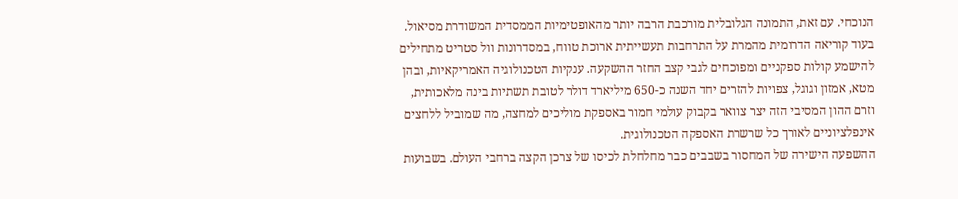הנוכחי. עם זאת, התמונה הגלובלית מורכבת הרבה יותר מהאופטימיות הממסדית המשודרת מסיאול. בעוד קוריאה הדרומית מהמרת על התרחבות תעשייתית ארוכת טווח, במסדרונות וול סטריט מתחילים להישמע קולות ספקניים ומפוכחים לגבי קצב החזר ההשקעה. ענקיות הטכנולוגיה האמריקאיות, ובהן מטא, אמזון וגוגל, צפויות להזרים יחד השנה כ-650 מיליארד דולר לטובת תשתיות בינה מלאכותית, וזרם ההון המסיבי הזה יצר צוואר בקבוק עולמי חמור באספקת מוליכים למחצה, מה שמוביל ללחצים אינפלציוניים לאורך כל שרשרת האספקה הטכנולוגית.
ההשפעה הישירה של המחסור בשבבים כבר מחלחלת לכיסו של צרכן הקצה ברחבי העולם. בשבועות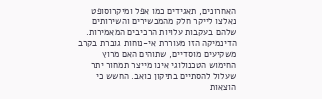האחרונים, תאגידים כמו אפל ומיקרוסופט נאלצו לייקר חלק מהמכשירים והשירותים שלהם בעקבות עלויות הרכיבים המאמירות. הדינמיקה הזו מעוררת אי-נוחות גוברת בקרב משקיעים מוסדיים, שתוהים האם מרוץ החימוש הטכנולוגי אינו מייצר תמחור יתר שעלול להסתיים בתיקון כואב. החשש כי הוצאות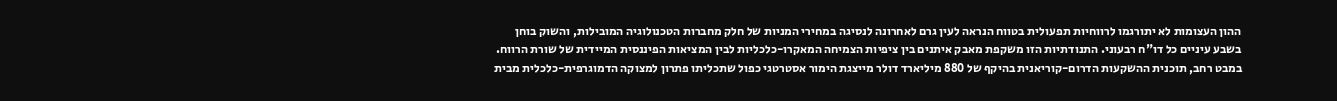ההון העצומות לא יתורגמו לרווחיות תפעולית בטווח הנראה לעין גרם לאחרונה לנסיגה במחירי המניות של חלק מחברות הטכנולוגיה המובילות, והשוק בוחן בשבע עיניים כל דו"ח רבעוני. התנודתיות הזו משקפת מאבק איתנים בין ציפיות הצמיחה המאקרו-כלכליות לבין המציאות הפיננסית המיידית של שורת הרווח. במבט רחב, תוכנית ההשקעות הדרום-קוריאנית בהיקף של 880 מיליארד דולר מייצגת הימור אסטרטגי כפול שתכליתו פתרון למצוקה הדמוגרפית-כלכלית מבית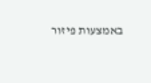באמצעות פיזור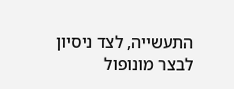התעשייה, לצד ניסיון לבצר מונופול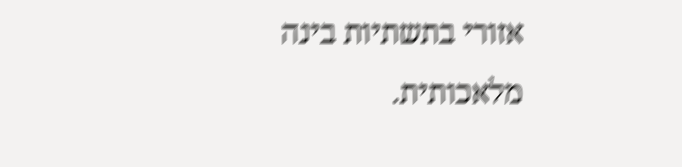אזורי בתשתיות בינה מלאכותית.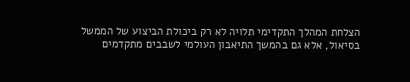הצלחת המהלך התקדימי תלויה לא רק ביכולת הביצוע של הממשל בסיאול, אלא גם בהמשך התיאבון העולמי לשבבים מתקדמים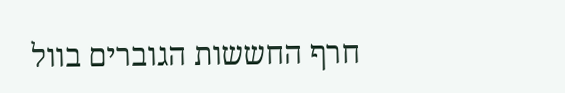חרף החששות הגוברים בוול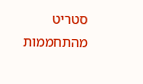סטריט מהתחממות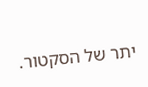יתר של הסקטור.